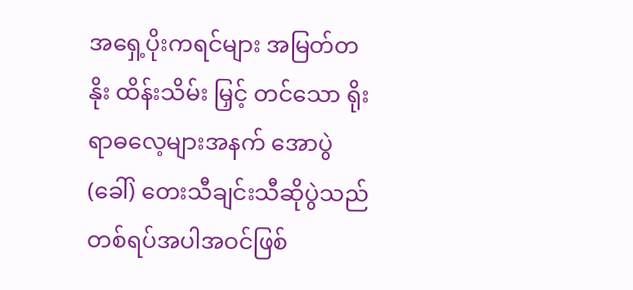အရှေ့ပိုးကရင်များ အမြတ်တနိုး ထိန်းသိမ်း မြှင့် တင်သော ရိုးရာဓလေ့များအနက် အောပွဲ (ခေါ်) တေးသီချင်းသီဆိုပွဲသည် တစ်ရပ်အပါအဝင်ဖြစ်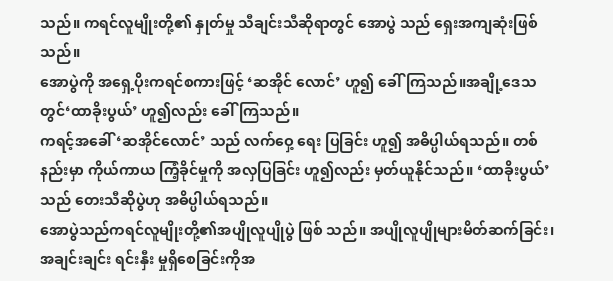သည်။ ကရင်လူမျိုးတို့၏ နှုတ်မှု သီချင်းသီဆိုရာတွင် အောပွဲ သည် ရှေးအကျဆုံးဖြစ်သည်။
အောပွဲကို အရှေ့ပိုးကရင်စကားဖြင့် ‘ဆအိုင် လောင်’ ဟူ၍ ခေါ်ကြသည်။အချို့ဒေသ တွင်‘ထာခိုးပွယ်’ ဟူ၍လည်း ခေါ်ကြသည်။
ကရင့်အခေါ် ‘ဆအိုင်လောင်’ သည် လက်ဝှေ့ ရေး ပြခြင်း ဟူ၍ အဓိပ္ပါယ်ရသည်။ တစ်နည်းမှာ ကိုယ်ကာယ ကြံ့ခိုင်မှုကို အလှပြခြင်း ဟူ၍လည်း မှတ်ယူနိုင်သည်။ ‘ထာခိုးပွယ်’ သည် တေးသီဆိုပွဲဟု အဓိပ္ပါယ်ရသည်။
အောပွဲသည်ကရင်လူမျိုးတို့၏အပျိုလူပျိုပွဲ ဖြစ် သည်။ အပျိုလူပျိုများမိတ်ဆက်ခြင်း၊အချင်းချင်း ရင်းနှီး မှုရှိစေခြင်းကိုအ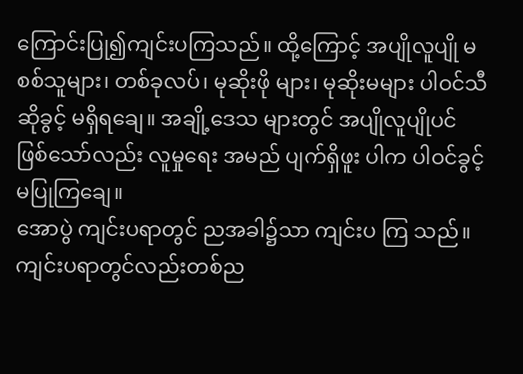ကြောင်းပြု၍ကျင်းပကြသည်။ ထို့ကြောင့် အပျိုလူပျို မစစ်သူများ၊ တစ်ခုလပ်၊ မုဆိုးဖို များ၊ မုဆိုးမများ ပါဝင်သီဆိုခွင့် မရှိရချေ။ အချို့ဒေသ များတွင် အပျိုလူပျိုပင် ဖြစ်သော်လည်း လူမှုရေး အမည် ပျက်ရှိဖူး ပါက ပါဝင်ခွင့်မပြုကြချေ။
အောပွဲ ကျင်းပရာတွင် ညအခါ၌သာ ကျင်းပ ကြ သည်။ကျင်းပရာတွင်လည်းတစ်ည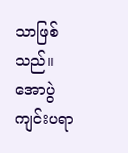သာဖြစ်သည်။ အောပွဲ ကျင်းပရာ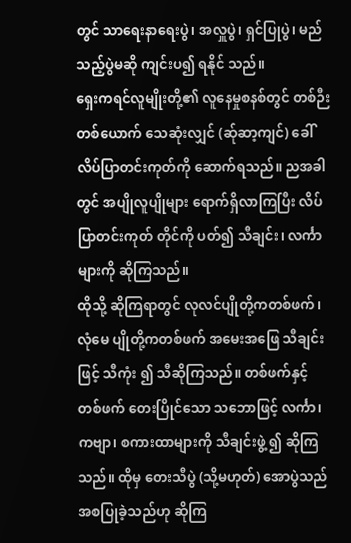တွင် သာရေးနာရေးပွဲ၊ အလှူပွဲ၊ ရှင်ပြုပွဲ၊ မည် သည့်ပွဲမဆို ကျင်းပ၍ ရနိုင် သည်။
ရှေးကရင်လူမျိုးတို့၏ လူနေမှုစနစ်တွင် တစ်ဉီး တစ်ယောက် သေဆုံးလျှင် (ဆ်ုဆာ့ကျင်) ခေါ် လိပ်ပြာတင်းကုတ်ကို ဆောက်ရသည်။ ညအခါတွင် အပျိုလူပျိုများ ရောက်ရှိလာကြပြီး လိပ်ပြာတင်းကုတ် တိုင်ကို ပတ်၍ သီချင်း၊ လင်္ကာများကို ဆိုကြသည်။
ထိုသို့ ဆိုကြရာတွင် လုလင်ပျိုတို့ကတစ်ဖက်၊ လုံမေ ပျိုတို့ကတစ်ဖက် အမေးအဖြေ သီချင်းဖြင့် သီကုံး ၍ သီဆိုကြသည်။ တစ်ဖက်နှင့် တစ်ဖက် တေးပြိုင်သော သဘောဖြင့် လင်္ကာ၊ ကဗျာ၊ စကားထာများကို သီချင်းဖွဲ့ ၍ ဆိုကြသည်။ ထိုမှ တေးသီပွဲ (သို့မဟုတ်) အောပွဲသည် အစပြုခဲ့သည်ဟု ဆိုကြ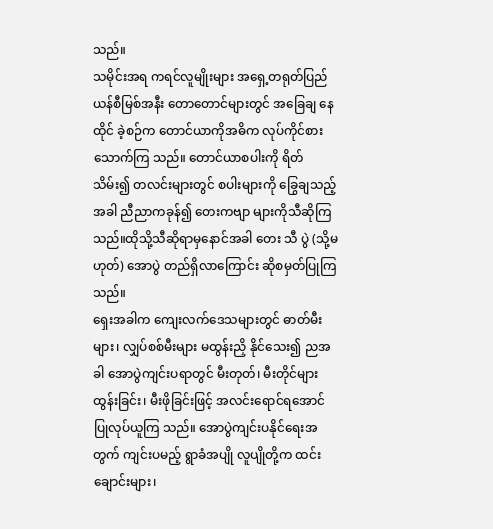သည်။
သမိုင်းအရ ကရင်လူမျိုးများ အရှေ့တရုတ်ပြည် ယန်စီမြစ်အနီး တောတောင်များတွင် အခြေချ နေထိုင် ခဲ့စဉ်က တောင်ယာကိုအဓိက လုပ်ကိုင်စား သောက်ကြ သည်။ တောင်ယာစပါးကို ရိတ်သိမ်း၍ တလင်းများတွင် စပါးများကို ခြွေချသည့်အခါ ညီညာကခုန်၍ တေးကဗျာ များကိုသီဆိုကြသည်။ထိုသို့သီဆိုရာမှနောင်အခါ တေး သီ ပွဲ (သို့မဟုတ်) အောပွဲ တည်ရှိလာကြောင်း ဆိုစမှတ်ပြုကြသည်။
ရှေးအခါက ကျေးလက်ဒေသများတွင် ဓာတ်မီး များ၊ လျှပ်စစ်မီးများ မထွန်းညှိ နိုင်သေး၍ ညအခါ အောပွဲကျင်းပရာတွင် မီးတုတ်၊ မီးတိုင်များထွန်းခြင်း၊ မီးဖိုခြင်းဖြင့် အလင်းရောင်ရအောင် ပြုလုပ်ယူကြ သည်။ အောပွဲကျင်းပနိုင်ရေးအတွက် ကျင်းပမည့် ရွာခံအပျို လူပျိုတို့က ထင်းချောင်းများ၊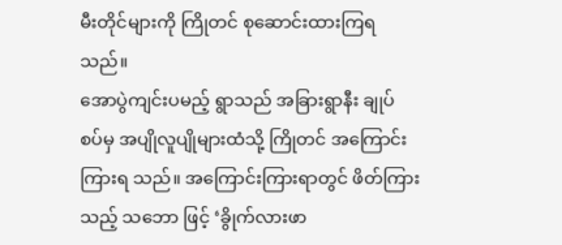မီးတိုင်များကို ကြိုတင် စုဆောင်းထားကြရသည်။
အောပွဲကျင်းပမည့် ရွာသည် အခြားရွာနီး ချုပ် စပ်မှ အပျိုလူပျိုများထံသို့ ကြိုတင် အကြောင်း ကြားရ သည်။ အကြောင်းကြားရာတွင် ဖိတ်ကြားသည့် သဘော ဖြင့် ‘ခွိုက်လားဖာ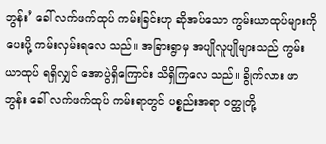ဘွန်း’ ခေါ် လက်ဖက်ထုပ် ကမ်းခြင်းဟု ဆိုအပ်သော ကွမ်းယာထုပ်များကို ပေးပို့ ကမ်းလှမ်းရလေ သည်။ အခြားရွာမှ အပျိုလူပျိုများသည် ကွမ်းယာထုပ် ရရှိလျှင် အောပွဲရှိကြောင်း သိရှိကြလေ သည်။ ခွိုက်လား ဖာဘွန်း ခေါ် လက်ဖက်ထုပ် ကမ်းရာတွင် ပစ္စည်းအရာ ဝတ္ထုတို့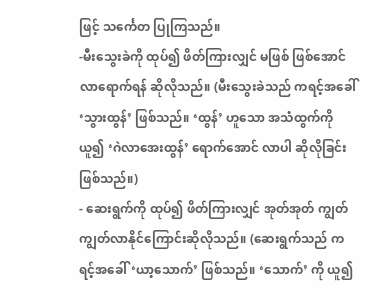ဖြင့် သင်္ကေတ ပြုကြသည်။
-မီးသွေးခဲကို ထုပ်၍ ဖိတ်ကြားလျှင် မဖြစ် ဖြစ်အောင် လာရောက်ရန် ဆိုလိုသည်။ (မီးသွေးခဲသည် ကရင့်အခေါ် ‘သွားထွန်’ ဖြစ်သည်။ ‘ထွန်’ ဟူသော အသံထွက်ကို ယူ၍ ‘ဂဲလာအေးထွန်’ ရောက်အောင် လာပါ ဆိုလိုခြင်း ဖြစ်သည်။)
- ဆေးရွက်ကို ထုပ်၍ ဖိတ်ကြားလျှင် အုတ်အုတ် ကျွတ်ကျွတ်လာနိုင်ကြောင်းဆိုလိုသည်။ (ဆေးရွက်သည် ကရင့်အခေါ် ‘ယာ့သောက်’ ဖြစ်သည်။ ‘သောက်’ ကို ယူ၍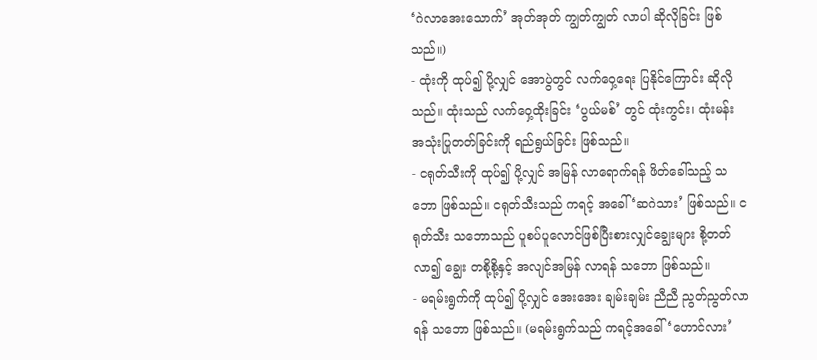‘ဂဲလာအေးသောက်’ အုတ်အုတ် ကျွတ်ကျွတ် လာပါ ဆိုလိုခြင်း ဖြစ်သည်။)
- ထုံးကို ထုပ်၍ ပို့လျှင် အောပွဲတွင် လက်ဝှေ့ရေး ပြနိုင်ကြောင်း ဆိုလိုသည်။ ထုံးသည် လက်ဝှေ့ထိုးခြင်း ‘ပွယ်မစ်’ တွင် ထုံးကွင်း၊ ထုံးမန်း အသုံးပြုတတ်ခြင်းကို ရည်ရွယ်ခြင်း ဖြစ်သည်။
- ငရုတ်သီးကို ထုပ်၍ ပို့လျှင် အမြန် လာရောက်ရန် ဖိတ်ခေါ်သည့် သဘော ဖြစ်သည်။ ငရုတ်သီးသည် ကရင့် အခေါ် ‘ဆဂဲသား’ ဖြစ်သည်။ ငရုတ်သီး သဘောသည် ပူစပ်ပူလောင်ဖြစ်ပြီးစားလျှင်ချွေးများ စို့တတ်လာ၍ ချွေး တစို့စို့နှင့် အလျင်အမြန် လာရန် သဘော ဖြစ်သည်။
- မရမ်းရွက်ကို ထုပ်၍ ပို့လျှင် အေးအေး ချမ်းချမ်း ညီညီ ညွတ်ညွတ်လာရန် သဘော ဖြစ်သည်။ (မရမ်းရွက်သည် ကရင့်အခေါ်‘ဟောင်လား’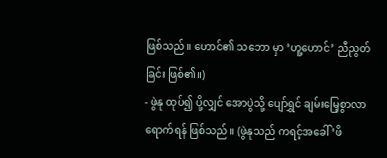ဖြစ်သည်။ ဟောင်၏ သဘော မှာ ‘ဟူ့ဟောင်’ ညီညွတ်ခြင်း ဖြစ်၏။)
- ဖွဲနု ထုပ်၍ ပို့လျှင် အောပွဲသို့ ပျော်ရွှင် ချမ်းမြေ့စွာလာ ရောက်ရန် ဖြစ်သည်။ (ဖွဲနုသည် ကရင့်အခေါ် ‘ဖိ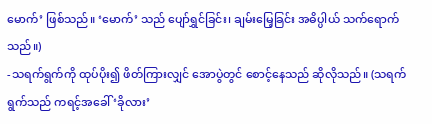မောက်’ ဖြစ်သည်။ ‘မောက်’ သည် ပျော်ရွှင်ခြင်း၊ ချမ်းမြေ့ခြင်း အဓိပ္ပါယ် သက်ရောက်သည်။)
-သရက်ရွက်ကို ထုပ်ပိုး၍ ဖိတ်ကြားလျှင် အောပွဲတွင် စောင့်နေသည် ဆိုလိုသည်။ (သရက်ရွက်သည် ကရင့်အခေါ် ‘ခိုလား’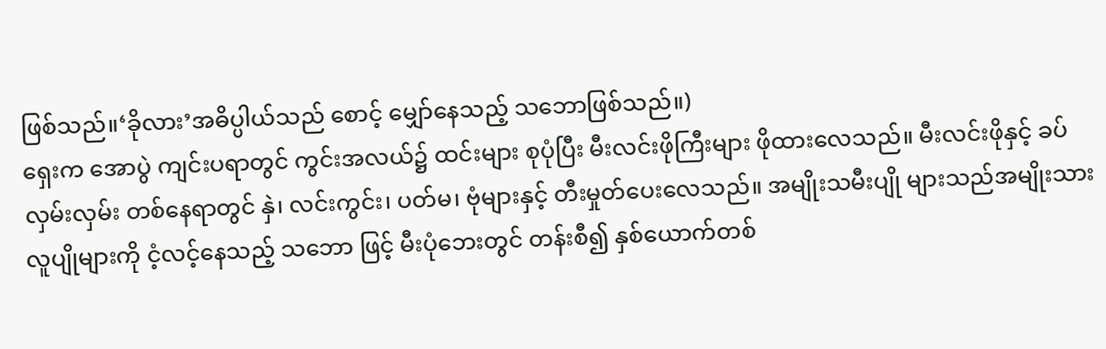ဖြစ်သည်။‘ခိုလား’အဓိပ္ပါယ်သည် စောင့် မျှော်နေသည့် သဘောဖြစ်သည်။)
ရှေးက အောပွဲ ကျင်းပရာတွင် ကွင်းအလယ်၌ ထင်းများ စုပုံပြီး မီးလင်းဖိုကြီးများ ဖိုထားလေသည်။ မီးလင်းဖိုနှင့် ခပ်လှမ်းလှမ်း တစ်နေရာတွင် နှဲ၊ လင်းကွင်း၊ ပတ်မ၊ ဗုံများနှင့် တီးမှုတ်ပေးလေသည်။ အမျိုးသမီးပျို များသည်အမျိုးသားလူပျိုများကို ငံ့လင့်နေသည့် သဘော ဖြင့် မီးပုံဘေးတွင် တန်းစီ၍ နှစ်ယောက်တစ်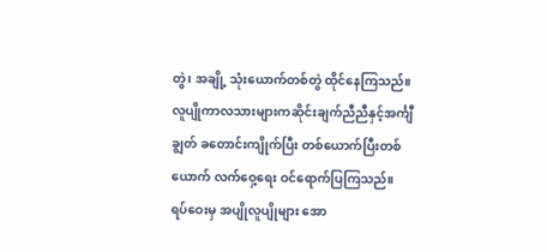တွဲ၊ အချို့ သုံးယောက်တစ်တွဲ ထိုင်နေကြသည်။
လူပျိုကာလသားများကဆိုင်းချက်ညီညီနှင့်အင်္ကျီချွတ် ခတောင်းကျိုက်ပြီး တစ်ယောက်ပြီးတစ်ယောက် လက်ဝှေ့ရေး ဝင်ရောက်ပြကြသည်။
ရပ်ဝေးမှ အပျိုလူပျိုများ အော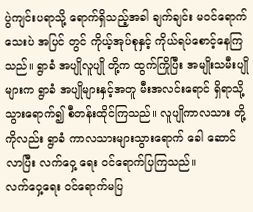ပွဲကျင်းပရာသို့ ရောက်ရှိသည့်အခါ ချက်ချင်း မဝင်ရောက်သေးပဲ အပြင် တွင် ကိုယ့်အုပ်စုနှင့် ကိုယ်ရပ်စောင့်နေကြသည်။ ရွာခံ အပျိုလူပျို တို့က ထွက်ကြိုပြီး အမျိုးသမီးပျို များက ရွာခံ အပျိုများနှင့်အတူ မီးအလင်းရောင် ရှိရာသို့ သွားရောက်၍ စီတန်းထိုင်ကြသည်။ လူပျိုကာလသား တို့ကိုလည်း ရွာခံ ကာလသားများသွားရောက် ခေါ ဆောင် လာပြီး လက်ဝှေ့ ရေး ဝင်ရောက်ပြကြသည်။
လက်ဝှေ့ရေး ဝင်ရောက်မပြ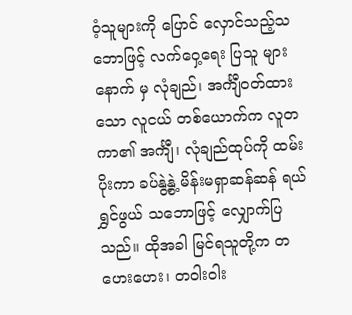ဝံ့သူများကို ပြောင် လှောင်သည့်သဘောဖြင့် လက်ဝှေ့ရေး ပြသူ များနောက် မှ လုံချည်၊ အင်္ကျီဝတ်ထားသော လူငယ် တစ်ယောက်က လူတကာ၏ အင်္ကျီ၊ လုံချည်ထုပ်ကို ထမ်းပိုးကာ ခပ်နွဲ့နွဲ့ မိန်းမရှာဆန်ဆန် ရယ်ရွှင်ဖွယ် သဘောဖြင့် လျှောက်ပြ သည်။ ထိုအခါ မြင်ရသူတို့က တဟေးဟေး၊ တဝါးဝါး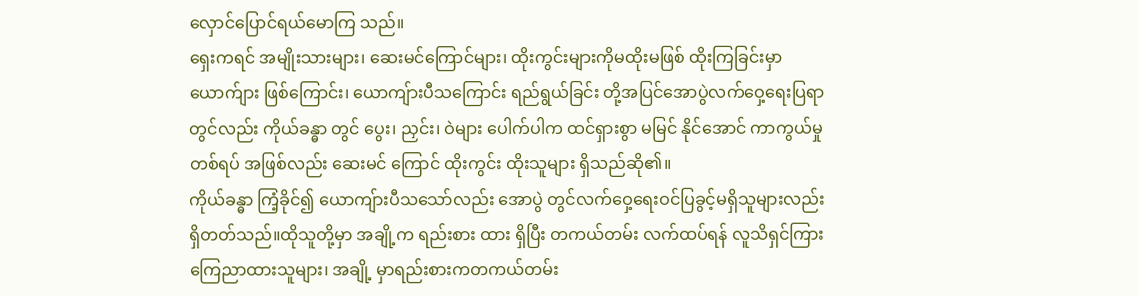လှောင်ပြောင်ရယ်မောကြ သည်။
ရှေးကရင် အမျိုးသားများ၊ ဆေးမင်ကြောင်များ၊ ထိုးကွင်းများကိုမထိုးမဖြစ် ထိုးကြခြင်းမှာ ယောက်ျား ဖြစ်ကြောင်း၊ ယောကျ်ားပီသကြောင်း ရည်ရွယ်ခြင်း တို့အပြင်အောပွဲလက်ဝှေ့ရေးပြရာတွင်လည်း ကိုယ်ခန္ဓာ တွင် ပွေး၊ ညှင်း၊ ဝဲများ ပေါက်ပါက ထင်ရှားစွာ မမြင် နိုင်အောင် ကာကွယ်မှုတစ်ရပ် အဖြစ်လည်း ဆေးမင် ကြောင် ထိုးကွင်း ထိုးသူများ ရှိသည်ဆို၏။
ကိုယ်ခန္ဓာ ကြံ့ခိုင်၍ ယောကျ်ားပီသသော်လည်း အောပွဲ တွင်လက်ဝှေ့ရေးဝင်ပြခွင့်မရှိသူများလည်းရှိတတ်သည်။ထိုသူတို့မှာ အချို့က ရည်းစား ထား ရှိပြီး တကယ်တမ်း လက်ထပ်ရန် လူသိရှင်ကြား ကြေညာထားသူများ၊ အချို့ မှာရည်းစားကတကယ်တမ်း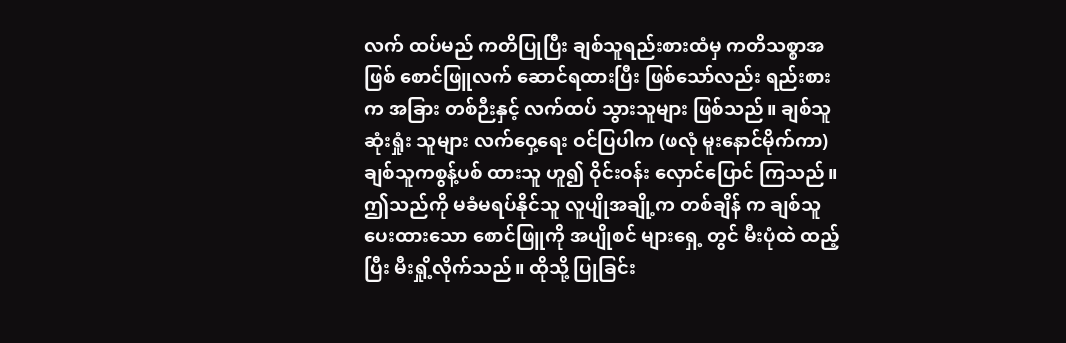လက် ထပ်မည် ကတိပြုပြီး ချစ်သူရည်းစားထံမှ ကတိသစ္စာအဖြစ် စောင်ဖြူလက် ဆောင်ရထားပြီး ဖြစ်သော်လည်း ရည်းစားက အခြား တစ်ဉီးနှင့် လက်ထပ် သွားသူများ ဖြစ်သည်။ ချစ်သူဆုံးရှုံး သူများ လက်ဝှေ့ရေး ဝင်ပြပါက (ဖလုံ မူးနောင်မိုက်ကာ) ချစ်သူကစွန့်ပစ် ထားသူ ဟူ၍ ဝိုင်းဝန်း လှောင်ပြောင် ကြသည်။
ဤသည်ကို မခံမရပ်နိုင်သူ လူပျိုအချို့က တစ်ချိန် က ချစ်သူပေးထားသော စောင်ဖြူကို အပျိုစင် များရှေ့ တွင် မီးပုံထဲ ထည့်ပြီး မီးရှို့လိုက်သည်။ ထိုသို့ ပြုခြင်း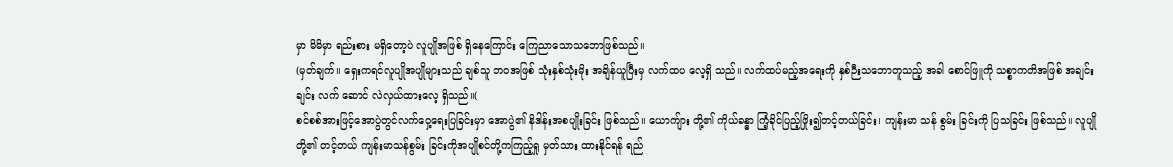မှာ မိမိမှာ ရည်းစား မရှိတော့ပဲ လူပျိုအဖြစ် ရှိနေကြောင်း ကြေညာသောသဘောဖြစ်သည်။
(မှတ်ချက်။ ရှေးကရင်လူပျိုအပျိုများသည် ချစ်သူ ဘဝအဖြစ် သုံးနှစ်သုံးမိုး အချိန်ယူပြီးမှ လက်ထပ လေ့ရှိ သည်။ လက်ထပ်မည့်အရေးကို နှစ်ဉီးသဘောတူသည့် အခါ စောင်ဖြူကို သစ္စာကတိအဖြစ် အချင်းချင်း လက် ဆောင် လဲလှယ်ထားလေ့ ရှိသည်။(
စင်စစ်အားဖြင့်အောပွဲတွင်လက်ဝှေ့ရေးပြခြင်းမှာ အောပွဲ၏ နိဒါန်းအစပျိုးခြင်း ဖြစ်သည်။ ယောကျ်ား တို့၏ ကိုယ်ခန္ဓာ ကြံ့ခိုင်ပြည့်ဖြိုး၍တင့်တယ်ခြင်း၊ ကျန်းမာ သန် စွမ်း ခြင်းကို ပြသခြင်း ဖြစ်သည်။ လူပျိုတို့၏ တင့်တယ် ကျန်းမာသန်စွမ်း ခြင်းကိုအပျိုစင်တို့ကကြည့်ရှု မှတ်သား ထားနိုင်ရန် ရည်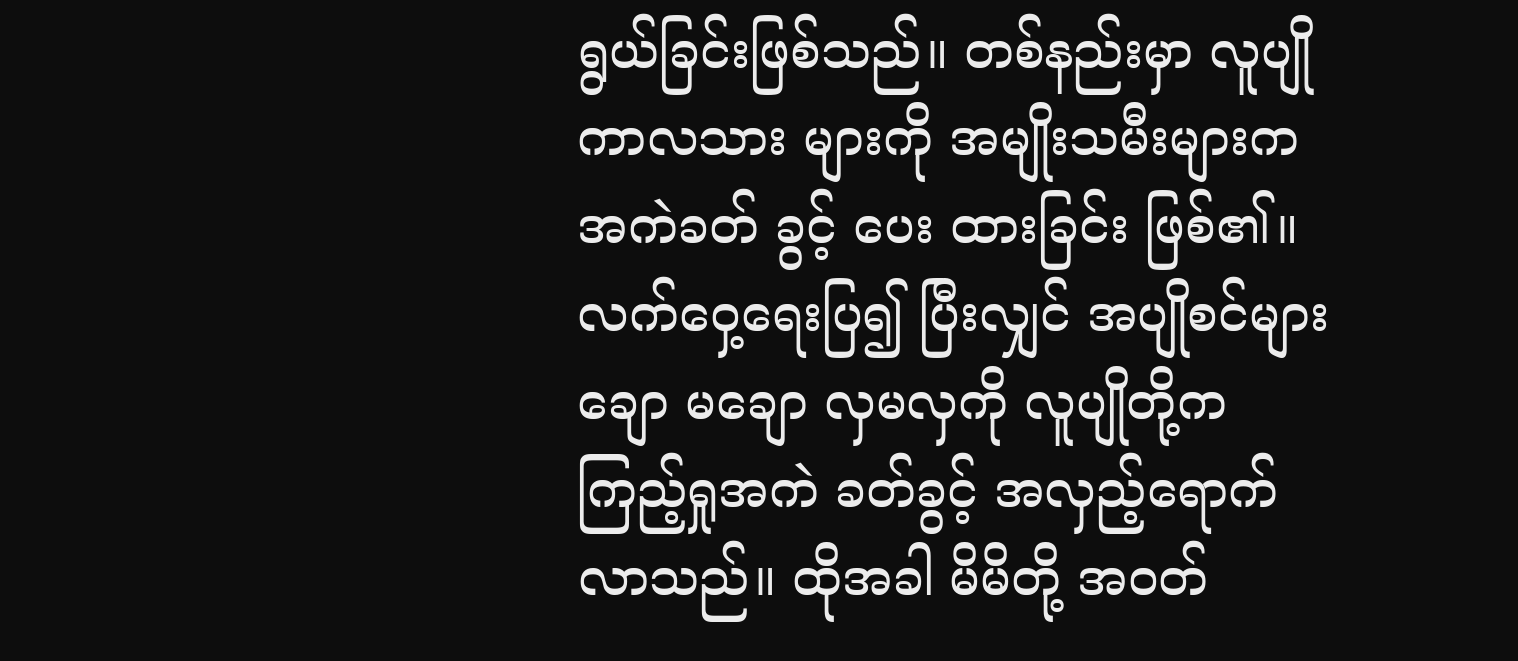ရွယ်ခြင်းဖြစ်သည်။ တစ်နည်းမှာ လူပျို ကာလသား များကို အမျိုးသမီးများက အကဲခတ် ခွင့် ပေး ထားခြင်း ဖြစ်၏။
လက်ဝှေ့ရေးပြ၍ ပြီးလျှင် အပျိုစင်များ ချော မချော လှမလှကို လူပျိုတို့က ကြည့်ရှုအကဲ ခတ်ခွင့် အလှည့်ရောက်လာသည်။ ထိုအခါ မိမိတို့ အဝတ်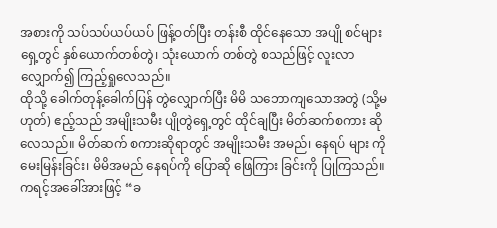အစားကို သပ်သပ်ယပ်ယပ် ဖြန့်ဝတ်ပြီး တန်းစီ ထိုင်နေသော အပျို စင်များရှေ့တွင် နှစ်ယောက်တစ်တွဲ၊ သုံးယောက် တစ်တွဲ စသည်ဖြင့် လူးလာလျှောက်၍ ကြည့်ရှုလေသည်။
ထိုသို့ ခေါက်တုန့်ခေါက်ပြန် တွဲလျှောက်ပြီး မိမိ သဘောကျသောအတွဲ (သို့မဟုတ်) ဧည့်သည် အမျိုးသမီး ပျိုတွဲရှေ့တွင် ထိုင်ချပြီး မိတ်ဆက်စကား ဆိုလေသည်။ မိတ်ဆက် စကားဆိုရာတွင် အမျိုးသမီး အမည်၊ နေရပ် များ ကို မေးမြန်းခြင်း၊ မိမိအမည် နေရပ်ကို ပြောဆို ဖြေကြား ခြင်းကို ပြုကြသည်။ ကရင့်အခေါ်အားဖြင့် “ခ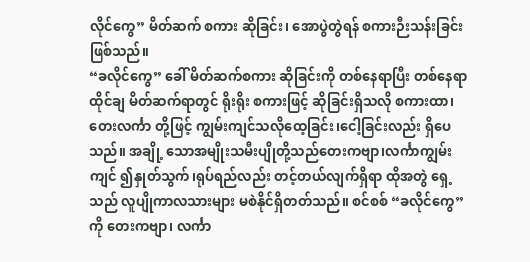လိုင်ကွေ” မိတ်ဆက် စကား ဆိုခြင်း၊ အောပွဲတွဲရန် စကားဉီးသန်းခြင်းဖြစ်သည်။
“ခလိုင်ကွေ” ခေါ် မိတ်ဆက်စကား ဆိုခြင်းကို တစ်နေရာပြီး တစ်နေရာ ထိုင်ချ မိတ်ဆက်ရာတွင် ရိုးရိုး စကားဖြင့် ဆိုခြင်းရှိသလို စကားထာ၊ တေးလင်္ကာ တို့ဖြင့် ကျွမ်းကျင်သလိုထေ့ခြင်း၊ငေါ့ခြင်းလည်း ရှိပေသည်။ အချို့ သောအမျိုးသမီးပျိုတို့သည်တေးကဗျာ၊လင်္ကာကျွမ်းကျင် ၍နှုတ်သွက်၊ရုပ်ရည်လည်း တင့်တယ်လျက်ရှိရာ ထိုအတွဲ ရှေ့သည် လူပျိုကာလသားများ မစဲနိုင်ရှိတတ်သည်။ စင်စစ် “ခလိုင်ကွေ” ကို တေးကဗျာ၊ လင်္ကာ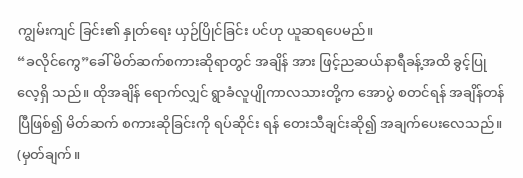ကျွမ်းကျင် ခြင်း၏ နှုတ်ရေး ယှဉ်ပြိုင်ခြင်း ပင်ဟု ယူဆရပေမည်။
“ခလိုင်ကွေ”ခေါ် မိတ်ဆက်စကားဆိုရာတွင် အချိန် အား ဖြင့်ညဆယ်နာရီခန့်အထိ ခွင့်ပြုလေ့ရှိ သည်။ ထိုအချိန် ရောက်လျှင် ရွာခံလူပျိုကာလသားတို့က အောပွဲ စတင်ရန် အချိန်တန်ပြီဖြစ်၍ မိတ်ဆက် စကားဆိုခြင်းကို ရပ်ဆိုင်း ရန် တေးသီချင်းဆို၍ အချက်ပေးလေသည်။
(မှတ်ချက်။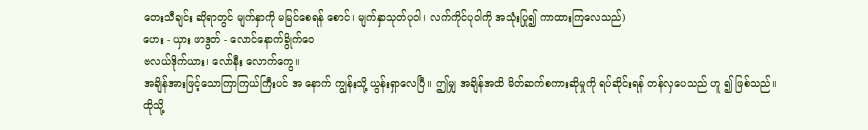တေးသီချင်း ဆိုရာတွင် မျက်နှာကို မမြင်စေရန် စောင်၊ မျက်နှာသုတ်ပုဝါ၊ လက်ကိုင်ပုဝါကို အသုံးပြု၍ ကာထားကြလေသည်)
ဟေး - ယှား ဖာဒွတ် - လောင်နောက်ခွိုက်ဝေ
ဗလယ်ဒိုက်ယား၊ လော်နီး လောက်ကွေ။
အချိန်အားဖြင့်သောကြာကြယ်ကြီးပင် အ နောက် ကျွန်းသို့ ယွန်းရှာလေပြီ။ ဤမျှ အချိန်အထိ မိတ်ဆက်စကားဆိုမှုကို ရပ်ဆိုင်းရန် တန်လှပေသည် ဟူ ၍ ဖြစ်သည်။
ထိုသို့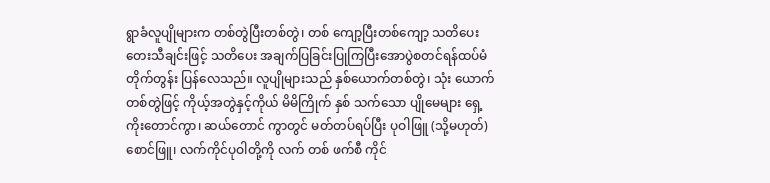ရွာခံလူပျိုများက တစ်တွဲပြီးတစ်တွဲ၊ တစ် ကျော့ပြီးတစ်ကျော့ သတိပေး တေးသီချင်းဖြင့် သတိပေး အချက်ပြခြင်းပြုကြပြီးအောပွဲစတင်ရန်ထပ်မံတိုက်တွန်း ပြန်လေသည်။ လူပျိုများသည် နှစ်ယောက်တစ်တွဲ၊ သုံး ယောက်တစ်တွဲဖြင့် ကိုယ့်အတွဲနှင့်ကိုယ် မိမိကြိုက် နှစ် သက်သော ပျိုမေများ ရှေ့ကိုးတောင်ကွာ၊ ဆယ်တောင် ကွာတွင် မတ်တပ်ရပ်ပြီး ပုဝါဖြူ (သို့မဟုတ်) စောင်ဖြူ၊ လက်ကိုင်ပုဝါတို့ကို လက် တစ် ဖက်စီ ကိုင်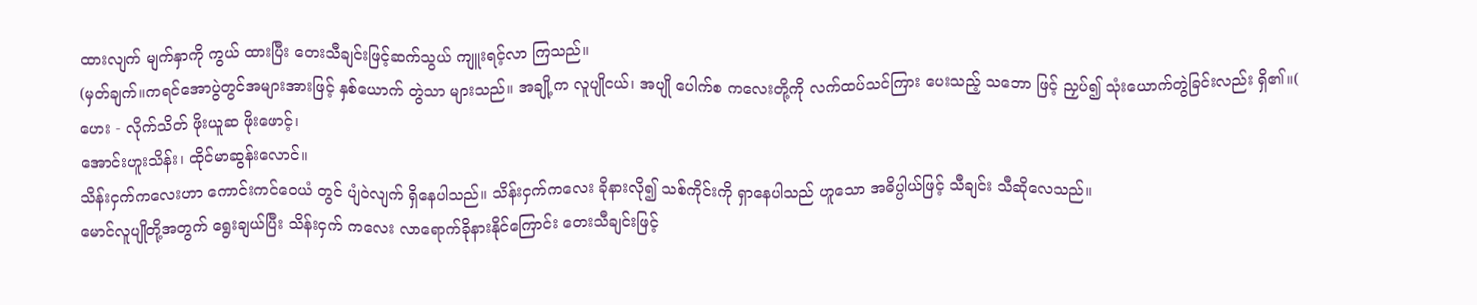ထားလျက် မျက်နှာကို ကွယ် ထားပြီး တေးသီချင်းဖြင့်ဆက်သွယ် ကျူးရင့်လာ ကြသည်။
(မှတ်ချက်။ကရင်အောပွဲတွင်အများအားဖြင့် နှစ်ယောက် တွဲသာ များသည်။ အချို့က လူပျိုငယ်၊ အပျို ပေါက်စ ကလေးတို့ကို လက်ထပ်သင်ကြား ပေးသည့် သဘော ဖြင့် ညှပ်၍ သုံးယောက်တွဲခြင်းလည်း ရှိ၏။(
ဟေး - လိုက်သိတ် ဖိုးယူဆ ဖိုးဖောင့်၊
အောင်းဟူးသိန်း၊ ထိုင်မာဆွန်းလောင်။
သိန်းငှက်ကလေးဟာ ကောင်းကင်ဝေယံ တွင် ပျံဝဲလျက် ရှိနေပါသည်။ သိန်းငှက်ကလေး ခိုနားလို၍ သစ်ကိုင်းကို ရှာနေပါသည် ဟူသော အဓိပ္ပါယ်ဖြင့် သီချင်း သီဆိုလေသည်။
မောင်လူပျိုတို့အတွက် ရွေးချယ်ပြီး သိန်းငှက် ကလေး လာရောက်ခိုနားနိုင်ကြောင်း တေးသီချင်းဖြင့်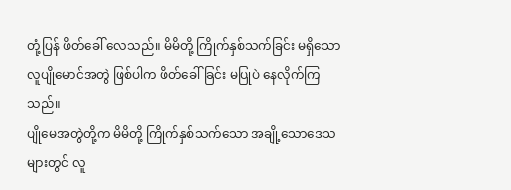တုံ့ပြန် ဖိတ်ခေါ် လေသည်။ မိမိတို့ ကြိုက်နှစ်သက်ခြင်း မရှိသော လူပျိုမောင်အတွဲ ဖြစ်ပါက ဖိတ်ခေါ်ခြင်း မပြုပဲ နေလိုက်ကြသည်။
ပျိုမေအတွဲတို့က မိမိတို့ ကြိုက်နှစ်သက်သော အချို့သောဒေသများတွင် လူ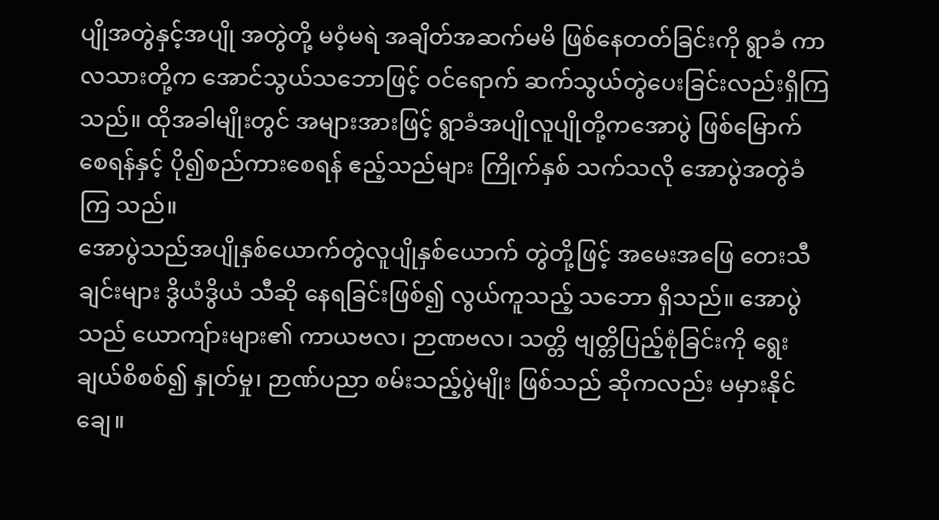ပျိုအတွဲနှင့်အပျို အတွဲတို့ မဝံ့မရဲ အချိတ်အဆက်မမိ ဖြစ်နေတတ်ခြင်းကို ရွာခံ ကာလသားတို့က အောင်သွယ်သဘောဖြင့် ဝင်ရောက် ဆက်သွယ်တွဲပေးခြင်းလည်းရှိကြသည်။ ထိုအခါမျိုးတွင် အများအားဖြင့် ရွာခံအပျိုလူပျိုတို့ကအောပွဲ ဖြစ်မြောက်စေရန်နှင့် ပို၍စည်ကားစေရန် ဧည့်သည်များ ကြိုက်နှစ် သက်သလို အောပွဲအတွဲခံ ကြ သည်။
အောပွဲသည်အပျိုနှစ်ယောက်တွဲလူပျိုနှစ်ယောက် တွဲတို့ဖြင့် အမေးအဖြေ တေးသီချင်းများ ဒွိယံဒွိယံ သီဆို နေရခြင်းဖြစ်၍ လွယ်ကူသည့် သဘော ရှိသည်။ အောပွဲ သည် ယောကျ်ားများ၏ ကာယဗလ၊ ဉာဏဗလ၊ သတ္တိ ဗျတ္တိပြည့်စုံခြင်းကို ရွေးချယ်စိစစ်၍ နှုတ်မှု၊ ဉာဏ်ပညာ စမ်းသည့်ပွဲမျိုး ဖြစ်သည် ဆိုကလည်း မမှားနိုင်ချေ။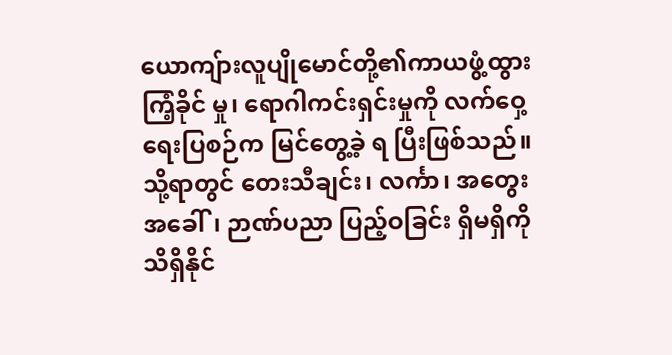ယောကျ်ားလူပျိုမောင်တို့၏ကာယဖွံ့ထွား ကြံ့ခိုင် မှု၊ ရောဂါကင်းရှင်းမှုကို လက်ဝှေ့ရေးပြစဉ်က မြင်တွေ့ခဲ့ ရ ပြီးဖြစ်သည်။ သို့ရာတွင် တေးသီချင်း၊ လင်္ကာ၊ အတွေး အခေါ်၊ ဉာဏ်ပညာ ပြည့်ဝခြင်း ရှိမရှိကိုသိရှိနိုင်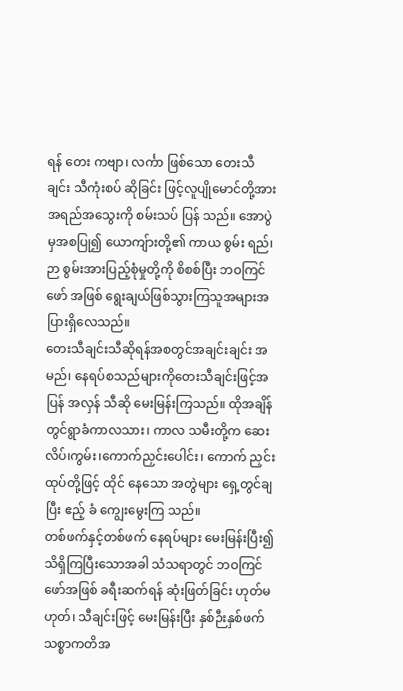ရန် တေး ကဗျာ၊ လင်္ကာ ဖြစ်သော တေးသီချင်း သီကုံးစပ် ဆိုခြင်း ဖြင့်လူပျိုမောင်တို့အား အရည်အသွေးကို စမ်းသပ် ပြန် သည်။ အောပွဲမှအစပြု၍ ယောကျ်ားတို့၏ ကာယ စွမ်း ရည်၊ဉာ စွမ်းအားပြည့်စုံမှုတို့ကို စိစစ်ပြီး ဘဝကြင်ဖော် အဖြစ် ရွေးချယ်ဖြစ်သွားကြသူအများအပြားရှိလေသည်။
တေးသီချင်းသီဆိုရန်အစတွင်အချင်းချင်း အမည်၊ နေရပ်စသည်များကိုတေးသီချင်းဖြင့်အပြန် အလှန် သီဆို မေးမြန်းကြသည်။ ထိုအချိန်တွင်ရွာခံကာလသား၊ ကာလ သမီးတို့က ဆေးလိပ်၊ကွမ်း၊ကောက်ညှင်းပေါင်း၊ ကောက် ညှင်းထုပ်တို့ဖြင့် ထိုင် နေသော အတွဲများ ရှေ့တွင်ချပြီး ဧည့် ခံ ကျွေးမွေးကြ သည်။
တစ်ဖက်နှင့်တစ်ဖက် နေရပ်များ မေးမြန်းပြီး၍ သိရှိကြပြီးသောအခါ သံသရာတွင် ဘဝကြင်ဖော်အဖြစ် ခရီးဆက်ရန် ဆုံးဖြတ်ခြင်း ဟုတ်မဟုတ်၊ သီချင်းဖြင့် မေးမြန်းပြီး နှစ်ဉီးနှစ်ဖက် သစ္စာကတိအ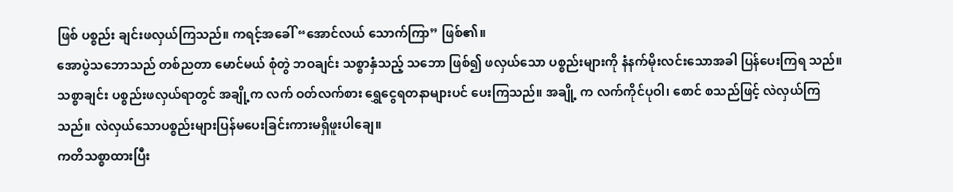ဖြစ် ပစ္စည်း ချင်းဖလှယ်ကြသည်။ ကရင့်အခေါ် “အောင်လယ် သောက်ကြာ” ဖြစ်၏။
အောပွဲသဘောသည် တစ်ညတာ မောင်မယ် စုံတွဲ ဘဝချင်း သစ္စာနှံသည့် သဘော ဖြစ်၍ ဖလှယ်သော ပစ္စည်းများကို နံနက်မိုးလင်းသောအခါ ပြန်ပေးကြရ သည်။ သစ္စာချင်း ပစ္စည်းဖလှယ်ရာတွင် အချို့က လက် ဝတ်လက်စား ရွှေငွေရတနာများပင် ပေးကြသည်။ အချို့ က လက်ကိုင်ပုဝါ၊ စောင် စသည်ဖြင့် လဲလှယ်ကြ သည်။ လဲလှယ်သောပစ္စည်းများပြန်မပေးခြင်းကားမရှိဖူးပါချေ။
ကတိသစ္စာထားပြီး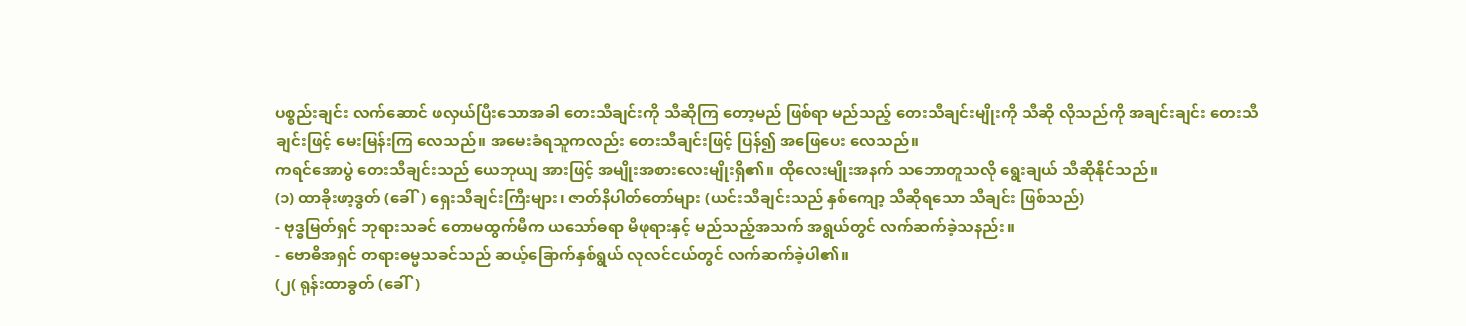ပစ္စည်းချင်း လက်ဆောင် ဖလှယ်ပြီးသောအခါ တေးသီချင်းကို သီဆိုကြ တော့မည် ဖြစ်ရာ မည်သည့် တေးသီချင်းမျိုးကို သီဆို လိုသည်ကို အချင်းချင်း တေးသီချင်းဖြင့် မေးမြန်းကြ လေသည်။ အမေးခံရသူကလည်း တေးသီချင်းဖြင့် ပြန်၍ အဖြေပေး လေသည်။
ကရင်အောပွဲ တေးသီချင်းသည် ယေဘုယျ အားဖြင့် အမျိုးအစားလေးမျိုးရှိ၏။ ထိုလေးမျိုးအနက် သဘောတူသလို ရွေးချယ် သီဆိုနိုင်သည်။
(၁) ထာခိုးဖာ့ဒွတ် (ခေါ်) ရှေးသီချင်းကြီးများ၊ ဇာတ်နိပါတ်တော်များ (ယင်းသီချင်းသည် နှစ်ကျော့ သီဆိုရသော သီချင်း ဖြစ်သည်)
- ဗုဒ္ဓမြတ်ရှင် ဘုရားသခင် တောမထွက်မီက ယသော်ဓရာ မိဖုရားနှင့် မည်သည့်အသက် အရွယ်တွင် လက်ဆက်ခဲ့သနည်း။
- ဗောဓိအရှင် တရားဓမ္မသခင်သည် ဆယ့်ခြောက်နှစ်ရွယ် လုလင်ငယ်တွင် လက်ဆက်ခဲ့ပါ၏။
(၂( ရုန်းထာခွတ် (ခေါ်)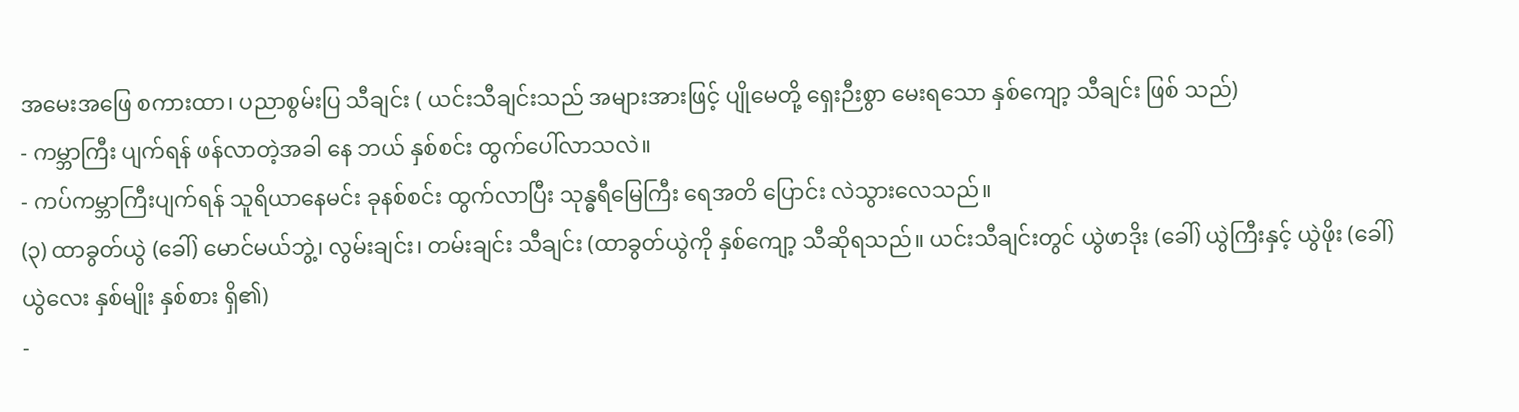အမေးအဖြေ စကားထာ၊ ပညာစွမ်းပြ သီချင်း ( ယင်းသီချင်းသည် အများအားဖြင့် ပျိုမေတို့ ရှေးဉီးစွာ မေးရသော နှစ်ကျော့ သီချင်း ဖြစ် သည်)
- ကမ္ဘာကြီး ပျက်ရန် ဖန်လာတဲ့အခါ နေ ဘယ် နှစ်စင်း ထွက်ပေါ်လာသလဲ။
- ကပ်ကမ္ဘာကြီးပျက်ရန် သူရိယာနေမင်း ခုနစ်စင်း ထွက်လာပြီး သုန္ဓရီမြေကြီး ရေအတိ ပြောင်း လဲသွားလေသည်။
(၃) ထာခွတ်ယွဲ (ခေါ်) မောင်မယ်ဘွဲ့၊ လွမ်းချင်း၊ တမ်းချင်း သီချင်း (ထာခွတ်ယွဲကို နှစ်ကျော့ သီဆိုရသည်။ ယင်းသီချင်းတွင် ယွဲဖာဒိုး (ခေါ်) ယွဲကြီးနှင့် ယွဲဖိုး (ခေါ်) ယွဲလေး နှစ်မျိုး နှစ်စား ရှိ၏)
-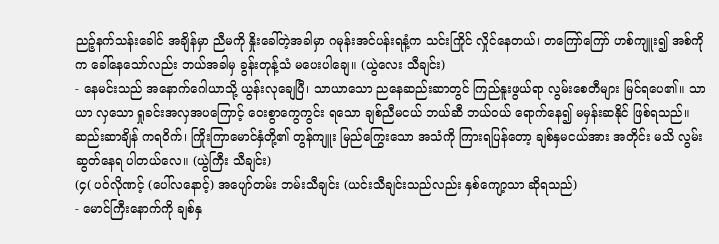ညဉ့်နက်သန်းခေါင် အချိန်မှာ ညီမကို နှိုးခေါ်တဲ့အခါမှာ ဂမုန်းအင်ပန်းရနံ့က သင်းကြိုင် လှိုင်နေတယ်၊ တကြော်ကြော် ဟစ်ကျူး၍ အစ်ကိုက ခေါ်နေသော်လည်း ဘယ်အခါမှ ခွန်းတုန့်သံ မပေးပါချေ။ (ယွဲလေး သီချင်း)
- နေမင်းသည် အနောက်ဂေါယာသို့ ယွန်းလုချေပြီ၊ သာယာသော ညနေဆည်းဆာတွင် ကြည်နူးဖွယ်ရာ လွမ်းစေတီများ မြင်ရပေ၏။ သာယာ လှသော ရှုခင်းအလှအပကြောင့် ဝေးစွာကွေကွင်း ရသော ချစ်ညီမငယ် ဘယ်ဆီ ဘယ်ဝယ် ရောက်နေ၍ မမှန်းဆနိုင် ဖြစ်ရသည်။ ဆည်းဆာချိန် ကရဝိက်၊ ကြိုးကြာမောင်နှံတို့၏ တွန်ကျူး မြည်ကြွေးသော အသံကို ကြားရပြန်တော့ ချစ်နှမငယ်အား အတိုင်း မသိ လွမ်းဆွတ်နေရ ပါတယ်လေ။ (ယွဲကြီး သီချင်း)
(၄( ပဝ်လိုဏင့် (ပေါ်လနောင့်) အပျော်တမ်း ဘမ်းသီချင်း (ယင်းသီချင်းသည်လည်း နှစ်ကျော့သာ ဆိုရသည်)
- မောင်ကြီးနောက်ကို ချစ်နှ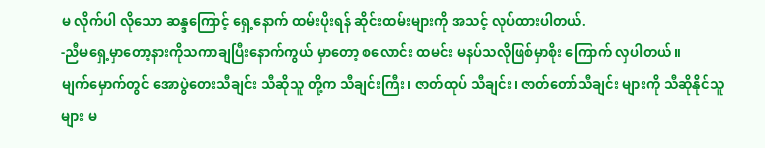မ လိုက်ပါ လိုသော ဆန္ဒကြောင့် ရှေ့နောက် ထမ်းပိုးရန် ဆိုင်းထမ်းများကို အသင့် လုပ်ထားပါတယ်.
-ညီမရှေ့မှာတော့နားကိုသကာချပြီးနောက်ကွယ် မှာတော့ စလောင်း ထမင်း မနပ်သလိုဖြစ်မှာစိုး ကြောက် လှပါတယ်။
မျက်မှောက်တွင် အောပွဲတေးသီချင်း သီဆိုသူ တို့က သီချင်းကြီး၊ ဇာတ်ထုပ် သီချင်း၊ ဇာတ်တော်သီချင်း များကို သီဆိုနိုင်သူများ မ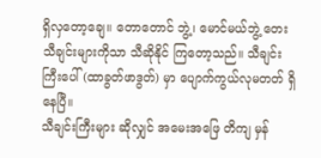ရှိလှတော့ချေ။ တောတောင် ဘွဲ့၊ မောင်မယ်ဘွဲ့ တေးသီချင်းများကိုသာ သီဆိုနိုင် ကြတော့သည်။ သီချင်းကြီးပေါ် (ထာခွတ်ဖာဒွတ်) မှာ ပျောက်ကွယ်လုမတတ် ရှိနေပြီ။
သီချင်းကြီးများ ဆိုလျှင် အမေးအဖြေ တိကျ မှန်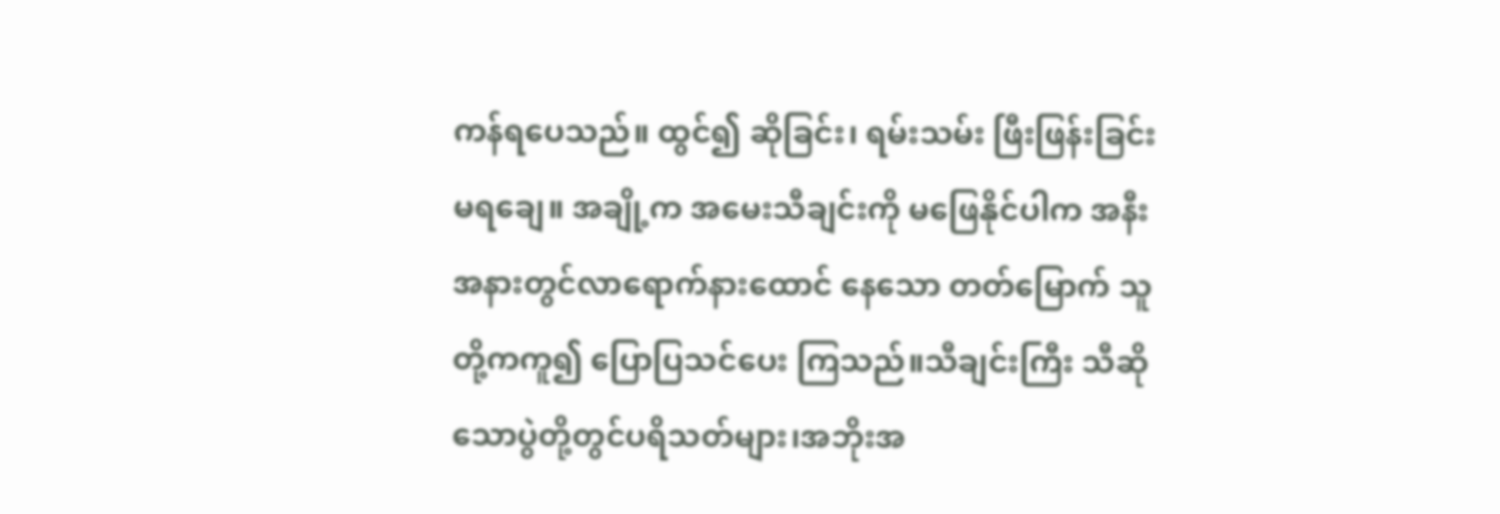ကန်ရပေသည်။ ထွင်၍ ဆိုခြင်း၊ ရမ်းသမ်း ဖြီးဖြန်းခြင်း မရချေ။ အချို့က အမေးသီချင်းကို မဖြေနိုင်ပါက အနီး အနားတွင်လာရောက်နားထောင် နေသော တတ်မြောက် သူတို့ကကူ၍ ပြောပြသင်ပေး ကြသည်။သီချင်းကြီး သီဆို သောပွဲတို့တွင်ပရိသတ်များ၊အဘိုးအ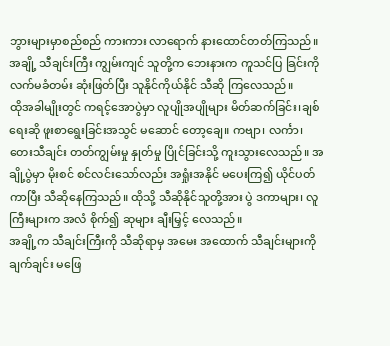ဘွားများမှာစည်စည် ကားကား လာရောက် နားထောင်တတ်ကြသည်။ အချို့ သီချင်းကြီး ကျွမ်းကျင် သူတို့က ဘေးနားက ကူသင်ပြ ခြင်းကို လက်မခံတမ်း ဆုံးဖြတ်ပြီး သူနိုင်ကိုယ်နိုင် သီဆို ကြလေသည်။
ထိုအခါမျိုးတွင် ကရင့်အောပွဲမှာ လူပျိုအပျိုများ မိတ်ဆက်ခြင်း၊ချစ်ရေးဆို ဖူးစာရွေးခြင်းအသွင် မဆောင် တော့ချေ။ ကဗျာ၊ လင်္ကာ၊ တေးသီချင်း တတ်ကျွမ်းမှု နှုတ်မှု ပြိုင်ခြင်းသို့ ကူးသွားလေသည်။ အချို့ပွဲမှာ မိုးစင် စင်လင်းသော်လည်း အရှုံးအနိုင် မပေးကြ၍ ယိုင်ပတ် ကာပြီး သီဆိုနေကြသည်။ ထိုသို့ သီဆိုနိုင်သူတို့အား ပွဲ ဒကာများ၊ လူကြီးများက အလံ စိုက်၍ ဆုများ ချီးမြှင့် လေသည်။
အချို့က သီချင်းကြီးကို သီဆိုရာမှ အမေး အထောက် သီချင်းများကို ချက်ချင်း မဖြေ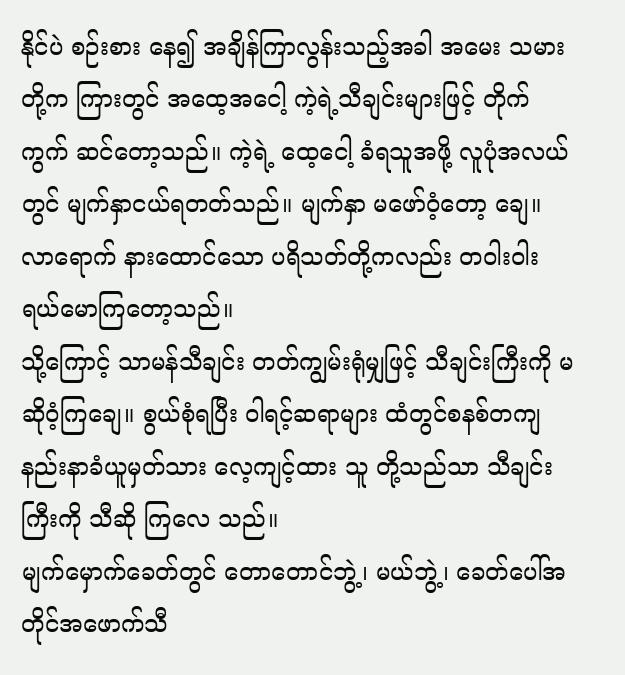နိုင်ပဲ စဉ်းစား နေ၍ အချိန်ကြာလွန်းသည့်အခါ အမေး သမားတို့က ကြားတွင် အထေ့အငေါ့ ကဲ့ရဲ့သီချင်းများဖြင့် တိုက်ကွက် ဆင်တော့သည်။ ကဲ့ရဲ့ ထေ့ငေါ့ ခံရသူအဖို့ လူပုံအလယ် တွင် မျက်နှာငယ်ရတတ်သည်။ မျက်နှာ မဖော်ဝံ့တော့ ချေ။ လာရောက် နားထောင်သော ပရိသတ်တို့ကလည်း တဝါးဝါး ရယ်မောကြတော့သည်။
သို့ကြောင့် သာမန်သီချင်း တတ်ကျွမ်းရုံမျှဖြင့် သီချင်းကြီးကို မဆိုဝံ့ကြချေ။ စွယ်စုံရပြီး ဝါရင့်ဆရာများ ထံတွင်စနစ်တကျ နည်းနာခံယူမှတ်သား လေ့ကျင့်ထား သူ တို့သည်သာ သီချင်းကြီးကို သီဆို ကြလေ သည်။
မျက်မှောက်ခေတ်တွင် တောတောင်ဘွဲ့၊ မယ်ဘွဲ့၊ ခေတ်ပေါ်အတိုင်အဖောက်သီ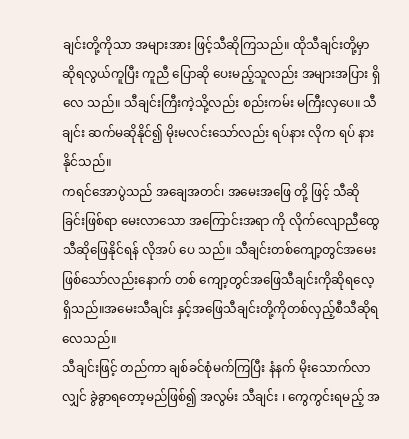ချင်းတို့ကိုသာ အများအား ဖြင့်သီဆိုကြသည်။ ထိုသီချင်းတို့မှာ ဆိုရလွယ်ကူပြီး ကူညီ ပြောဆို ပေးမည့်သူလည်း အများအပြား ရှိလေ သည်။ သီချင်းကြီးကဲ့သို့လည်း စည်းကမ်း မကြီးလှပေ။ သီချင်း ဆက်မဆိုနိုင်၍ မိုးမလင်းသော်လည်း ရပ်နား လိုက ရပ် နား နိုင်သည်။
ကရင်အောပွဲသည် အချေအတင်၊ အမေးအဖြေ တို့ ဖြင့် သီဆိုခြင်းဖြစ်ရာ မေးလာသော အကြောင်းအရာ ကို လိုက်လျောညီထွေသီဆိုဖြေနိုင်ရန် လိုအပ် ပေ သည်။ သီချင်းတစ်ကျော့တွင်အမေးဖြစ်သော်လည်းနောက် တစ် ကျော့တွင်အဖြေသီချင်းကိုဆိုရလေ့ရှိသည်။အမေးသီချင်း နှင့်အဖြေသီချင်းတို့ကိုတစ်လှည့်စီသီဆိုရလေသည်။
သီချင်းဖြင့် တည်ကာ ချစ်ခင်စုံမက်ကြပြီး နံနက် မိုးသောက်လာလျှင် ခွဲခွာရတော့မည်ဖြစ်၍ အလွမ်း သီချင်း ၊ ကွေကွင်းရမည့် အ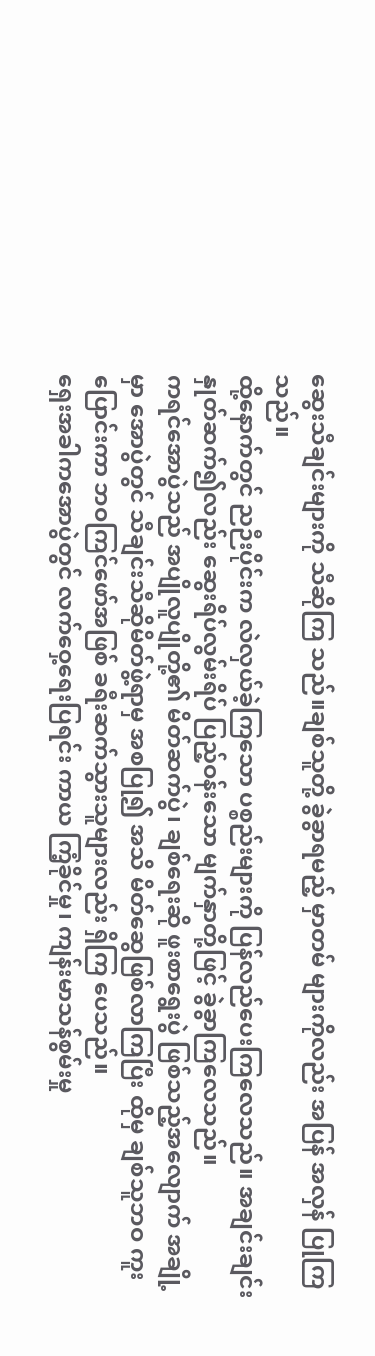ဆွေးသီချင်းများကို သီဆိုကြ သည်။ချစ်သူတို့ ခွဲခွာရမည့် မှာတမ် များကိုလည်း အပြန် အလှန် ပြုကြသည်။
ထို့နောက်တွင် ညဉီးပိုင်းက လဲလှယ်ခဲ့ကြသော ပစ္စည်းများကို ပြန်လည်ပေးကြလေသည်။ အချင်းချင်း နှုတ်ဆက်၍လည်း ဆွေးရိပ်လွမ်းရိပ် ပြည့်ဝန်းသော မျက်နှာတို့ဖြင့် ခွဲခွာကြလေသည်။
ကရင်အောပွဲသည် အပျိုလူပျိုတို့၏ မိတ်ဆက်ပွဲ၊ ချစ်ရေးဆို ဖူးစာရွေးပွဲ ဖြစ်သည့်အလျောက် အချို့မှာ အောပွဲတွင် သီချင်းသီဆိုမိတ်ဖွဲ့ရာမှ အစပြု၍ အသိ မိတ်ဆွေဖြစ်လာကြပြီး ထိုမှ ချစ်သူဘဝ ကူးပြောင်းကာ ဘဝကြင်ဖော်အဖြစ် ခရီးဆက်သွားသူများလည်း ရှိကြ ပေသည်။
ရှေးအခါကအောပွဲတွင် လက်ဝှေ့ရေးပြရင်း ကာယ ကြံ့ခိုင်မှု၊ ကျန်းမာသန်စွမ်းမှု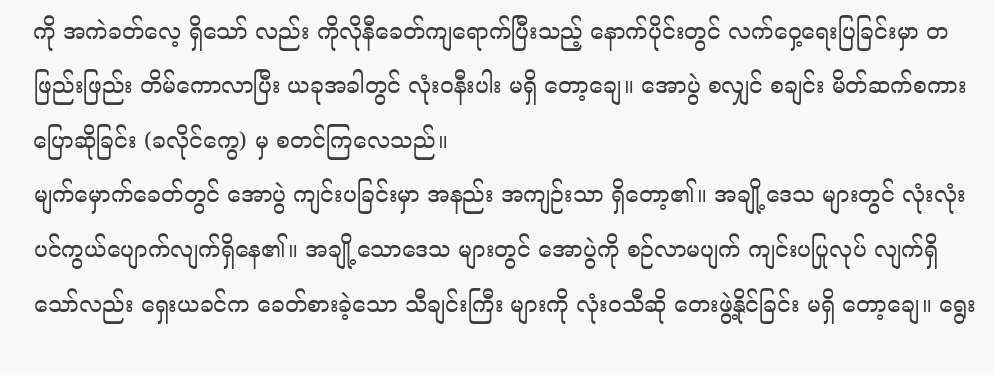ကို အကဲခတ်လေ့ ရှိသော် လည်း ကိုလိုနီခေတ်ကျရောက်ပြီးသည့် နောက်ပိုင်းတွင် လက်ဝှေ့ရေးပြခြင်းမှာ တဖြည်းဖြည်း တိမ်ကောလာပြီး ယခုအခါတွင် လုံးဝနီးပါး မရှိ တော့ချေ။ အောပွဲ စလျှင် စချင်း မိတ်ဆက်စကား ပြောဆိုခြင်း (ခလိုင်ကွေ) မှ စတင်ကြလေသည်။
မျက်မှောက်ခေတ်တွင် အောပွဲ ကျင်းပခြင်းမှာ အနည်း အကျဉ်းသာ ရှိတော့၏။ အချို့ဒေသ များတွင် လုံးလုံးပင်ကွယ်ပျောက်လျက်ရှိနေ၏။ အချို့သောဒေသ များတွင် အောပွဲကို စဉ်လာမပျက် ကျင်းပပြုလုပ် လျက်ရှိ သော်လည်း ရှေးယခင်က ခေတ်စားခဲ့သော သီချင်းကြီး များကို လုံးဝသီဆို တေးဖွဲ့နိုင်ခြင်း မရှိ တော့ချေ။ ရွေး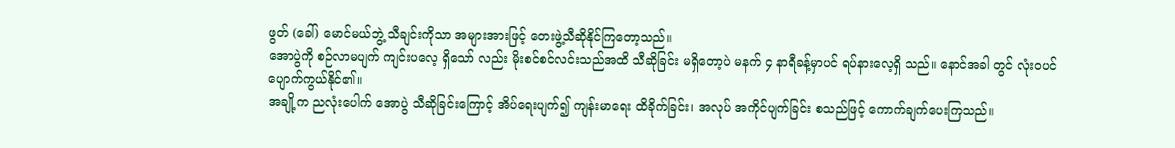ဖွတ် (ခေါ်) မောင်မယ်ဘွဲ့ သီချင်းကိုသာ အများအားဖြင့် တေးဖွဲ့သီဆိုနိုင်ကြတော့သည်။
အောပွဲကို စဉ်လာမပျက် ကျင်းပလေ့ ရှိသော် လည်း မိုးစင်စင်လင်းသည်အထိ သီဆိုခြင်း မရှိတော့ပဲ မနက် ၄ နာရီခန့်မှာပင် ရပ်နားလေ့ရှိ သည်။ နောင်အခါ တွင် လုံးဝပင် ပျောက်ကွယ်နိုင်၏။
အချို့က ညလုံးပေါက် အောပွဲ သီဆိုခြင်းကြောင့် အိပ်ရေးပျက်၍ ကျန်းမာရေး ထိခိုက်ခြင်း၊ အလုပ် အကိုင်ပျက်ခြင်း စသည်ဖြင့် ကောက်ချက်ပေးကြသည်။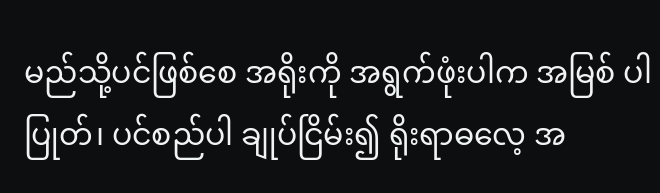မည်သို့ပင်ဖြစ်စေ အရိုးကို အရွက်ဖုံးပါက အမြစ် ပါ ပြုတ်၊ ပင်စည်ပါ ချုပ်ငြိမ်း၍ ရိုးရာဓလေ့ အ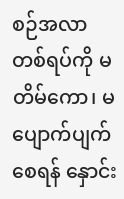စဉ်အလာ တစ်ရပ်ကို မတိမ်ကော၊ မပျောက်ပျက် စေရန် နှောင်း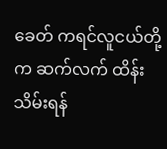ခေတ် ကရင်လူငယ်တို့က ဆက်လက် ထိန်းသိမ်းရန်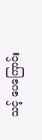သင့် ပေကြောင်း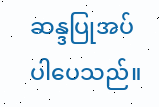ဆန္ဒပြုအပ်ပါပေသည်။